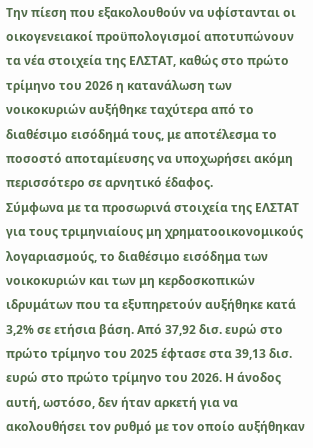Την πίεση που εξακολουθούν να υφίστανται οι οικογενειακοί προϋπολογισμοί αποτυπώνουν τα νέα στοιχεία της ΕΛΣΤΑΤ, καθώς στο πρώτο τρίμηνο του 2026 η κατανάλωση των νοικοκυριών αυξήθηκε ταχύτερα από το διαθέσιμο εισόδημά τους, με αποτέλεσμα το ποσοστό αποταμίευσης να υποχωρήσει ακόμη περισσότερο σε αρνητικό έδαφος.
Σύμφωνα με τα προσωρινά στοιχεία της ΕΛΣΤΑΤ για τους τριμηνιαίους μη χρηματοοικονομικούς λογαριασμούς, το διαθέσιμο εισόδημα των νοικοκυριών και των μη κερδοσκοπικών ιδρυμάτων που τα εξυπηρετούν αυξήθηκε κατά 3,2% σε ετήσια βάση. Από 37,92 δισ. ευρώ στο πρώτο τρίμηνο του 2025 έφτασε στα 39,13 δισ. ευρώ στο πρώτο τρίμηνο του 2026. Η άνοδος αυτή, ωστόσο, δεν ήταν αρκετή για να ακολουθήσει τον ρυθμό με τον οποίο αυξήθηκαν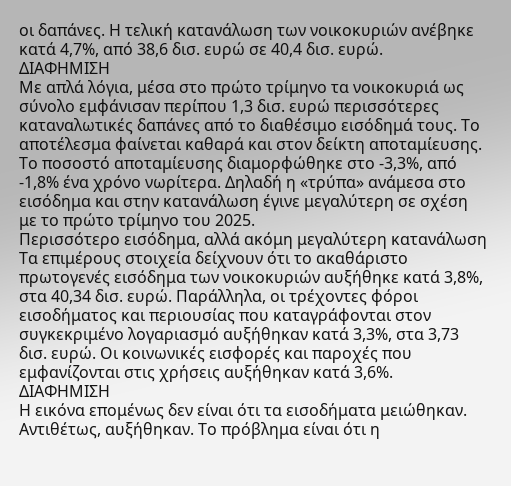οι δαπάνες. Η τελική κατανάλωση των νοικοκυριών ανέβηκε κατά 4,7%, από 38,6 δισ. ευρώ σε 40,4 δισ. ευρώ.
ΔΙΑΦΗΜΙΣΗ
Με απλά λόγια, μέσα στο πρώτο τρίμηνο τα νοικοκυριά ως σύνολο εμφάνισαν περίπου 1,3 δισ. ευρώ περισσότερες καταναλωτικές δαπάνες από το διαθέσιμο εισόδημά τους. Το αποτέλεσμα φαίνεται καθαρά και στον δείκτη αποταμίευσης.
Το ποσοστό αποταμίευσης διαμορφώθηκε στο -3,3%, από -1,8% ένα χρόνο νωρίτερα. Δηλαδή η «τρύπα» ανάμεσα στο εισόδημα και στην κατανάλωση έγινε μεγαλύτερη σε σχέση με το πρώτο τρίμηνο του 2025.
Περισσότερο εισόδημα, αλλά ακόμη μεγαλύτερη κατανάλωση
Τα επιμέρους στοιχεία δείχνουν ότι το ακαθάριστο πρωτογενές εισόδημα των νοικοκυριών αυξήθηκε κατά 3,8%, στα 40,34 δισ. ευρώ. Παράλληλα, οι τρέχοντες φόροι εισοδήματος και περιουσίας που καταγράφονται στον συγκεκριμένο λογαριασμό αυξήθηκαν κατά 3,3%, στα 3,73 δισ. ευρώ. Οι κοινωνικές εισφορές και παροχές που εμφανίζονται στις χρήσεις αυξήθηκαν κατά 3,6%.
ΔΙΑΦΗΜΙΣΗ
Η εικόνα επομένως δεν είναι ότι τα εισοδήματα μειώθηκαν. Αντιθέτως, αυξήθηκαν. Το πρόβλημα είναι ότι η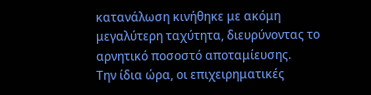κατανάλωση κινήθηκε με ακόμη μεγαλύτερη ταχύτητα, διευρύνοντας το αρνητικό ποσοστό αποταμίευσης.
Την ίδια ώρα, οι επιχειρηματικές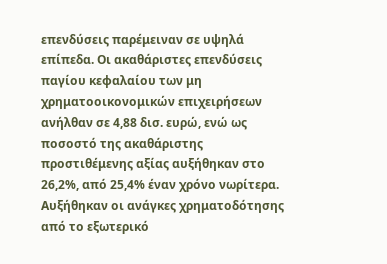επενδύσεις παρέμειναν σε υψηλά επίπεδα. Οι ακαθάριστες επενδύσεις παγίου κεφαλαίου των μη χρηματοοικονομικών επιχειρήσεων ανήλθαν σε 4,88 δισ. ευρώ, ενώ ως ποσοστό της ακαθάριστης προστιθέμενης αξίας αυξήθηκαν στο 26,2%, από 25,4% έναν χρόνο νωρίτερα.
Αυξήθηκαν οι ανάγκες χρηματοδότησης από το εξωτερικό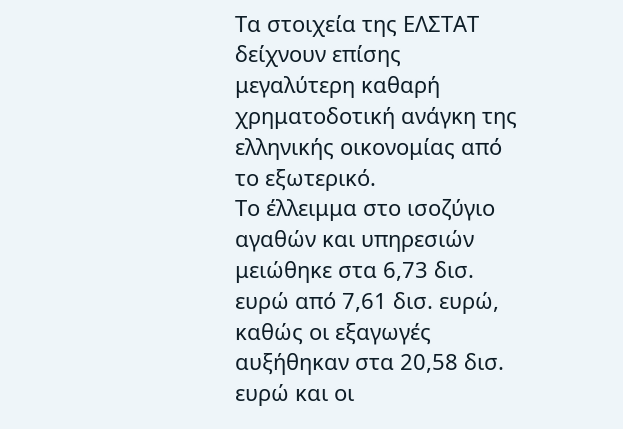Τα στοιχεία της ΕΛΣΤΑΤ δείχνουν επίσης μεγαλύτερη καθαρή χρηματοδοτική ανάγκη της ελληνικής οικονομίας από το εξωτερικό.
Το έλλειμμα στο ισοζύγιο αγαθών και υπηρεσιών μειώθηκε στα 6,73 δισ. ευρώ από 7,61 δισ. ευρώ, καθώς οι εξαγωγές αυξήθηκαν στα 20,58 δισ. ευρώ και οι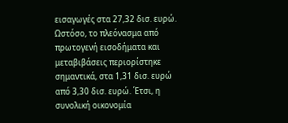εισαγωγές στα 27,32 δισ. ευρώ.
Ωστόσο, το πλεόνασμα από πρωτογενή εισοδήματα και μεταβιβάσεις περιορίστηκε σημαντικά, στα 1,31 δισ. ευρώ από 3,30 δισ. ευρώ. Έτσι, η συνολική οικονομία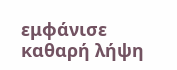εμφάνισε καθαρή λήψη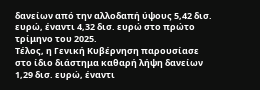δανείων από την αλλοδαπή ύψους 5,42 δισ. ευρώ, έναντι 4,32 δισ. ευρώ στο πρώτο τρίμηνο του 2025.
Τέλος, η Γενική Κυβέρνηση παρουσίασε στο ίδιο διάστημα καθαρή λήψη δανείων 1,29 δισ. ευρώ, έναντι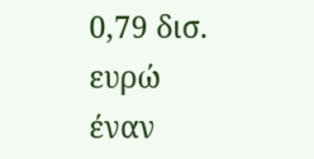0,79 δισ. ευρώ έναν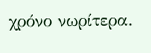χρόνο νωρίτερα.